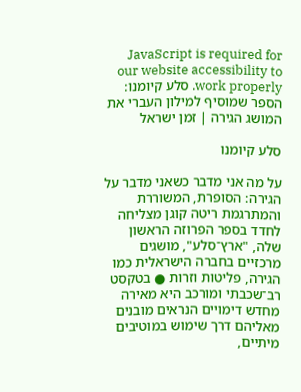JavaScript is required for our website accessibility to work properly. סלע קיומנו: הספר שמוסיף למילון העברי את המושג הגירה | זמן ישראל

סלע קיומנו

על מה אני מדבר כשאני מדבר על הגירה: הסופרת, המשוררת והמתרגמת ריטה קוגן מצליחה לחדד בספר הפרוזה הראשון שלה, "ארץ־סלע", מושגים מרכזיים בחברה הישראלית כמו הגירה, פליטות וזרות ● בטקסט רב־שכבתי ומורכב היא מאירה מחדש דימויים הנראים מובנים מאליהם דרך שימוש במוטיבים מיתיים,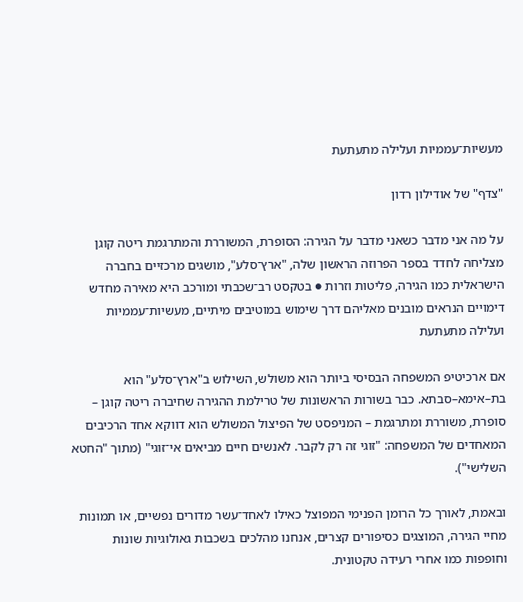מעשיות־עממיות ועלילה מתעתעת

"צדף" של אודילון רדון

על מה אני מדבר כשאני מדבר על הגירה: הסופרת, המשוררת והמתרגמת ריטה קוגן מצליחה לחדד בספר הפרוזה הראשון שלה, "ארץ־סלע", מושגים מרכזיים בחברה הישראלית כמו הגירה, פליטות וזרות ● בטקסט רב־שכבתי ומורכב היא מאירה מחדש דימויים הנראים מובנים מאליהם דרך שימוש במוטיבים מיתיים, מעשיות־עממיות ועלילה מתעתעת

אם ארכיטיפ המשפחה הבסיסי ביותר הוא משולש, השילוש ב"ארץ־סלע" הוא בת–אימא–סבתא. כבר בשורות הראשונות של טרילמת ההגירה שחיברה ריטה קוגן – סופרת, משוררת ומתרגמת – המניפסט של הפיצול המשולש הוא דווקא אחד הרכיבים המאחדים של המשפחה: "זוגי זה רק לקבר. לאנשים חיים מביאים אי־זוגי" (מתוך "החטא השלישי").

ובאמת, לאורך כל הרומן הפנימי המפוצל כאילו לאחד־עשר מדורים נפשיים, או תמונות מחיי הגירה, המוצגים כסיפורים קצרים, אנחנו מהלכים בשכבות גאולוגיות שונות וחופפות כמו אחרי רעידה טקטונית.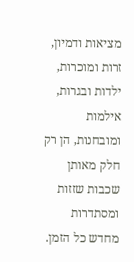מציאות ודמיון, זרות ומוכרות, ילדות ובגרות, אילמות ומובחנות, הן רק חלק מאותן שכבות שזזות ומסתדרות מחדש כל הזמן.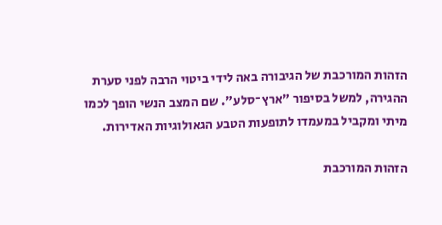הזהות המורכבת של הגיבורה באה לידי ביטוי הרבה לפני סערת ההגירה, למשל בסיפור "ארץ־סלע". שם המצב הנשי הופך לכמו מיתי ומקביל במעמדו לתופעות הטבע הגאולוגיות האדירות.

הזהות המורכבת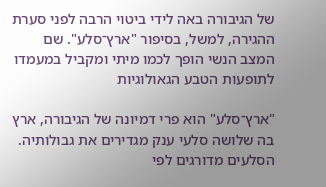של הגיבורה באה לידי ביטוי הרבה לפני סערת ההגירה, למשל, בסיפור "ארץ־סלע". שם המצב הנשי הופך לכמו מיתי ומקביל במעמדו לתופעות הטבע הגאולוגיות

"ארץ־סלע" הוא פרי דמיונה של הגיבורה, ארץ בה שלושה סלעי ענק מגדירים את גבולותיה. הסלעים מדורגים לפי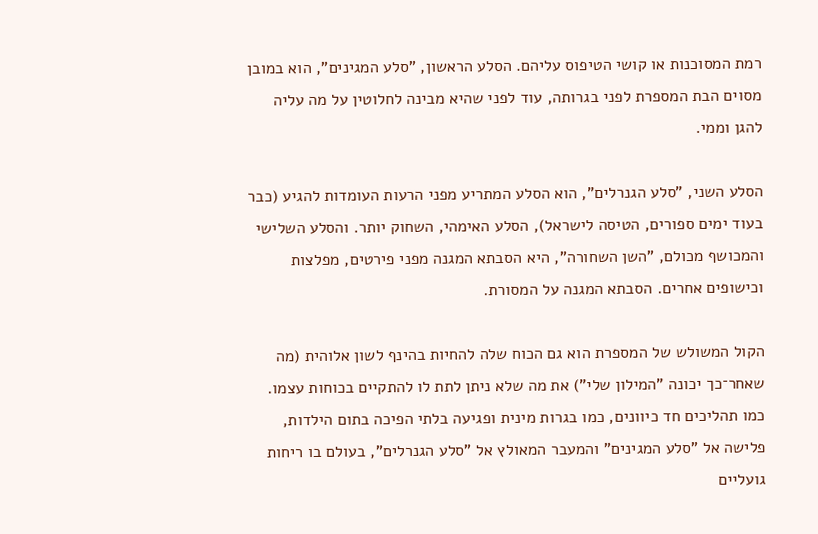רמת המסוכנות או קושי הטיפוס עליהם. הסלע הראשון, "סלע המגינים", הוא במובן מסוים הבת המספרת לפני בגרותה, עוד לפני שהיא מבינה לחלוטין על מה עליה להגן וממי.

הסלע השני, "סלע הגנרלים", הוא הסלע המתריע מפני הרעות העומדות להגיע (כבר בעוד ימים ספורים, הטיסה לישראל), הסלע האימהי, השחוק יותר. והסלע השלישי והמכושף מכולם, "השן השחורה", היא הסבתא המגנה מפני פירטים, מפלצות וכישופים אחרים. הסבתא המגנה על המסורת.

הקול המשולש של המספרת הוא גם הכוח שלה להחיות בהינף לשון אלוהית (מה שאחר־כך יכונה "המילון שלי") את מה שלא ניתן לתת לו להתקיים בכוחות עצמו. כמו תהליכים חד כיוונים, כמו בגרות מינית ופגיעה בלתי הפיכה בתום הילדות, פלישה אל "סלע המגינים" והמעבר המאולץ אל "סלע הגנרלים", בעולם בו ריחות גועליים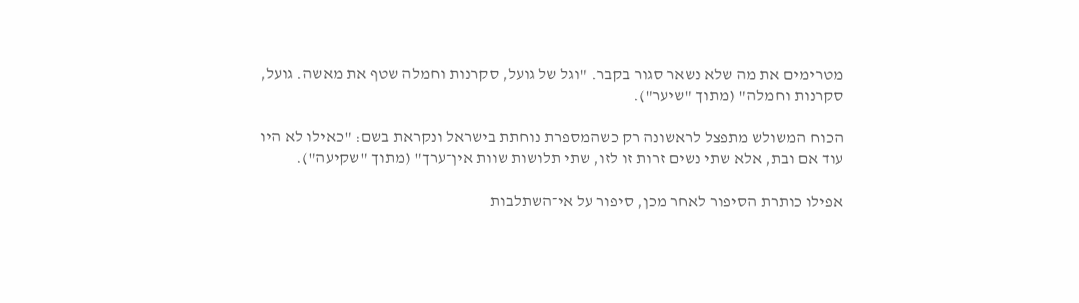מטרימים את מה שלא נשאר סגור בקבר. "וגל של גועל, סקרנות וחמלה שטף את מאשה. גועל, סקרנות וחמלה" (מתוך "שיער").

הכוח המשולש מתפצל לראשונה רק כשהמספרת נוחתת בישראל ונקראת בשם: "כאילו לא היו עוד אם ובת, אלא שתי נשים זרות זו לזו, שתי תלושות שוות אין־ערך" (מתוך "שקיעה").

אפילו כותרת הסיפור לאחר מכן, סיפור על אי־השתלבות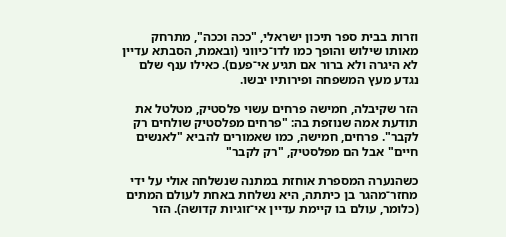וזרות בבית ספר תיכון ישראלי, "ככה וככה", מתרחק מאותו שילוש והופך כמו לדו־כיווני (ובאמת, הסבתא עדיין לא היגרה ולא ברור אם תגיע אי־פעם). כאילו ענף שלם נגדע מעץ המשפחה ופירותיו יבשו.

הזר שקיבלה, חמישה פרחים עשוי פלסטיק, מטלטל את תודעת אמה שנוזפת בה: "פרחים מפלסטיק שולחים רק לקבר". פרחים, חמישה, כמו שאמורים להביא "לאנשים חיים" אבל הם מפלסטיק, "רק לקבר"

כשהנערה המספרת אוחזת במתנה שנשלחה אולי על ידי מחזר־מהגר בן כיתתה, היא נשלחת באחת לעולם המתים (כלומר, עולם בו קיימת עדיין אי־זוגיות קדושה). הזר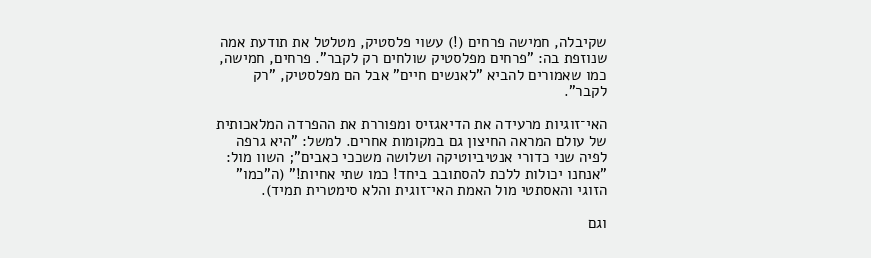שקיבלה, חמישה פרחים (!) עשוי פלסטיק, מטלטל את תודעת אמה שנוזפת בה: "פרחים מפלסטיק שולחים רק לקבר". פרחים, חמישה, כמו שאמורים להביא "לאנשים חיים" אבל הם מפלסטיק, "רק לקבר".

האי־זוגיות מרעידה את הדיאגזיס ומפוררת את ההפרדה המלאכותית של עולם המראה החיצון גם במקומות אחרים. למשל: "היא גרפה לפיה שני כדורי אנטיביוטיקה ושלושה משככי כאבים"; השוו מול: "אנחנו יכולות ללכת להסתובב ביחד! כמו שתי אחיות!" (ה"כמו" הזוגי והאסתטי מול האמת האי־זוגית והלא סימטרית תמיד).

וגם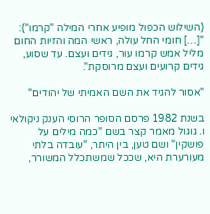(השילוש הכפול מופיע אחרי המילה "קרמו"): "[…] חומי החל עולה, ראשי המה והזיות החום מליל אמש קרמו עור, גידים ועצם. עד שסוע, גידים קרועים ועצם מרוסקת".

"אסור להגיד את השם האמיתי של יהודים"

בשנת 1982 פרסם הסופר הרוסי הענק ניקולאי ו. גוגול מאמר קצר בשם "כמה מילים על פושקין" ושם טען, בין היתר, "עובדה בלתי מעורערת היא, שככל שמשתכלל המשורר,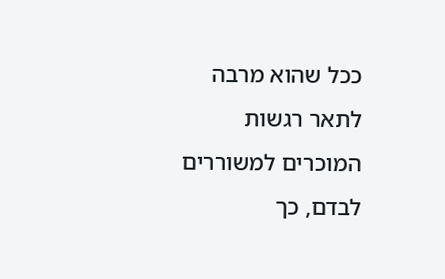ככל שהוא מרבה לתאר רגשות המוכרים למשוררים לבדם, כך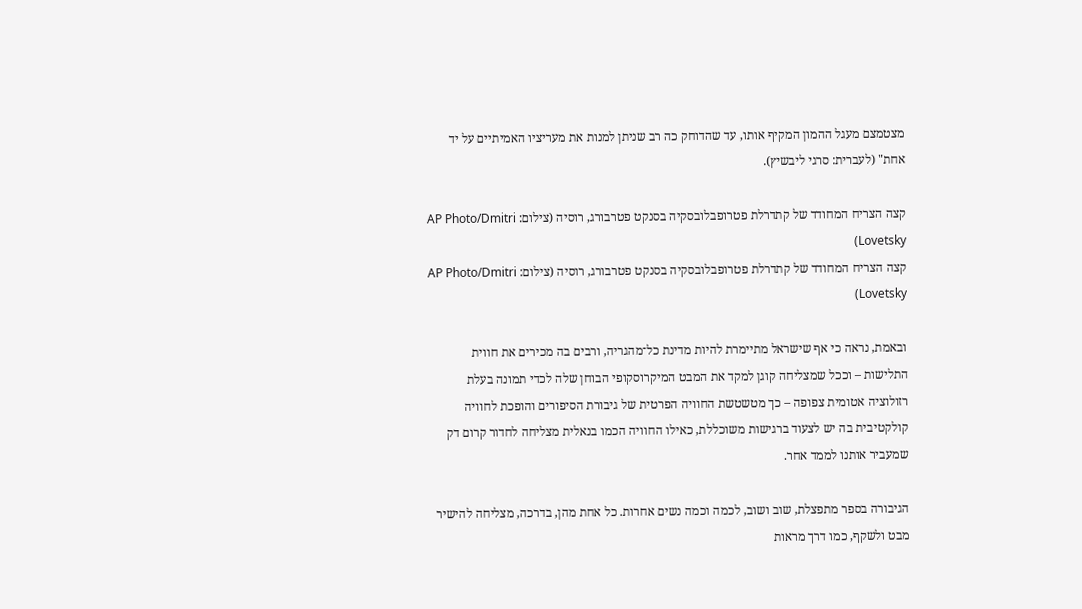מצטמצם מעגל ההמון המקיף אותו, עד שהדוחק כה רב שניתן למנות את מעריציו האמיתיים על יד אחת" (לעברית: סרגי ליבשיץ).

קצה הצריח המחודד של קתדרלת פטרופבלובסקיה בסנקט פטרבורג, רוסיה (צילום: AP Photo/Dmitri Lovetsky)
קצה הצריח המחודד של קתדרלת פטרופבלובסקיה בסנקט פטרבורג, רוסיה (צילום: AP Photo/Dmitri Lovetsky)

ובאמת, נראה כי אף שישראל מתיימרת להיות מדינת כל־מהגריה, ורבים בה מכירים את חווית התלישות – וככל שמצליחה קוגן למקד את המבט המיקרוסקופי הבוחן שלה לכדי תמונה בעלת רזולוציה אטומית צפופה – כך מטשטשת החוויה הפרטית של גיבורת הסיפורים והופכת לחוויה קולקטיבית בה יש לצעוד ברגישות משוכללת, כאילו החוויה הכמו בנאלית מצליחה לחדור קרום דק שמעביר אותנו לממד אחר.

הגיבורה בספר מתפצלת, שוב ושוב, לכמה וכמה נשים אחרות. כל אחת מהן, בדרכה, מצליחה להישיר מבט ולשקף, כמו דרך מראות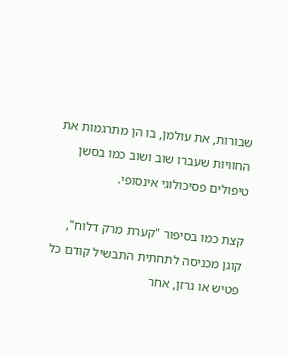שבורות, את עולמן, בו הן מתרגמות את החוויות שעברו שוב ושוב כמו בסשן טיפולים פסיכולוגי אינסופי.

קצת כמו בסיפור "קערת מרק דלוח", קוגן מכניסה לתחתית התבשיל קודם כל פטיש או גרזן, אחר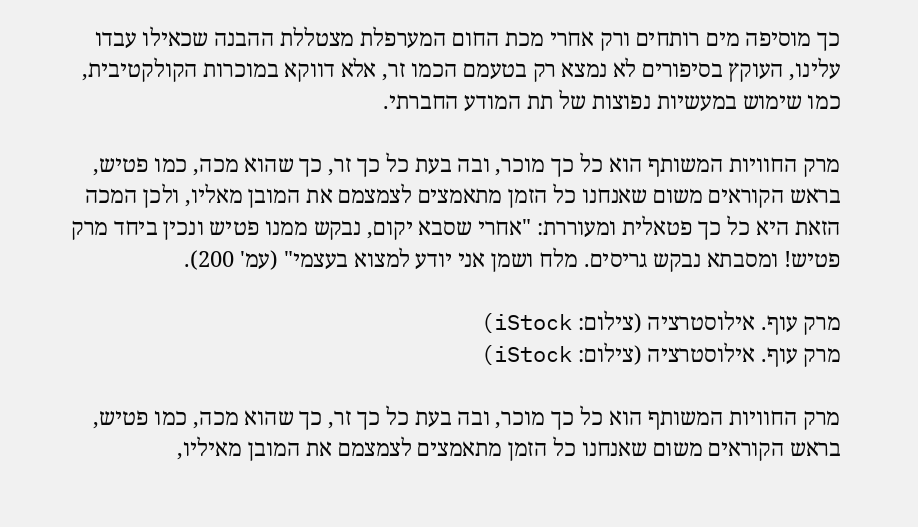כך מוסיפה מים רותחים ורק אחרי מכת החום המערפלת מצטללת ההבנה שכאילו עבדו עלינו, העוקץ בסיפורים לא נמצא רק בטעמם הכמו זר, אלא דווקא במוכרות הקולקטיבית, כמו שימוש במעשיות נפוצות של תת המודע החברתי.

מרק החוויות המשותף הוא כל כך מוכר, ובה בעת כל כך זר, כך שהוא מכה, כמו פטיש, בראש הקוראים משום שאנחנו כל הזמן מתאמצים לצמצמם את המובן מאליו, ולכן המכה הזאת היא כל כך פטאלית ומעוררת: "אחרי שסבא יקום, נבקש ממנו פטיש ונכין ביחד מרק פטיש! ומסבתא נבקש גריסים. מלח ושמן אני יודע למצוא בעצמי" (עמ' 200).

מרק עוף. אילוסטרציה (צילום: iStock)
מרק עוף. אילוסטרציה (צילום: iStock)

מרק החוויות המשותף הוא כל כך מוכר, ובה בעת כל כך זר, כך שהוא מכה, כמו פטיש, בראש הקוראים משום שאנחנו כל הזמן מתאמצים לצמצמם את המובן מאיליו,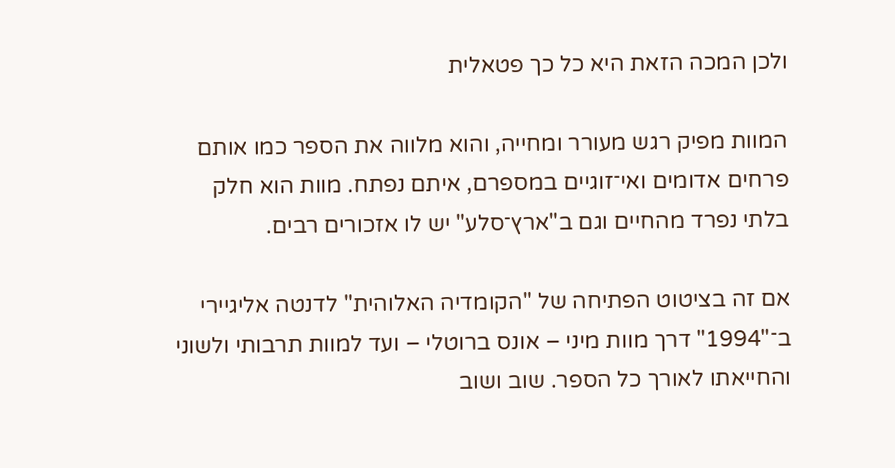ולכן המכה הזאת היא כל כך פטאלית

המוות מפיק רגש מעורר ומחייה, והוא מלווה את הספר כמו אותם פרחים אדומים ואי־זוגיים במספרם, איתם נפתח. מוות הוא חלק בלתי נפרד מהחיים וגם ב"ארץ־סלע" יש לו אזכורים רבים.

אם זה בציטוט הפתיחה של "הקומדיה האלוהית" לדנטה אליגיירי ב־"1994" דרך מוות מיני – אונס ברוטלי – ועד למוות תרבותי ולשוני והחייאתו לאורך כל הספר. שוב ושוב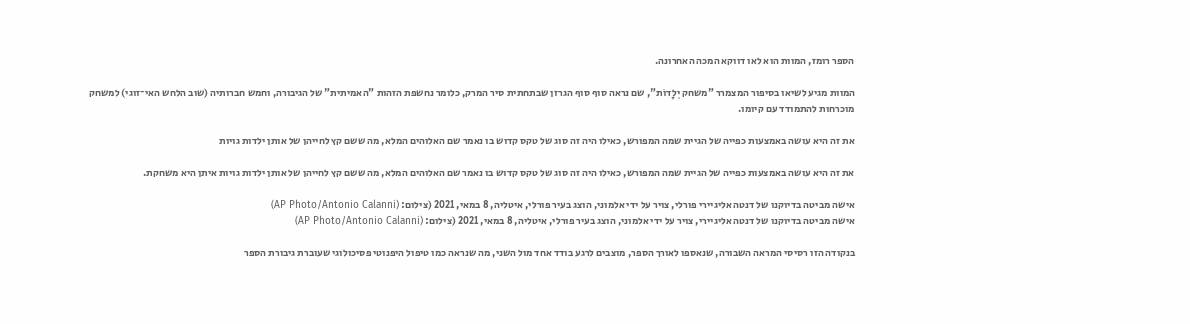הספר רומז, המוות הוא לאו דווקא המכה האחרונה.

המוות מגיע לשיאו בסיפור המצמרר "משחק יְלָדוֹת", שם נראה סוף סוף הגרזן שבתחתית סיר המרק, כלומר נחשפת הזהות "האמיתית" של הגיבורה, וחמש חברותיה (שוב הלחש האי־זוגי) למשחק מוכרחות להתמודד עם קיומו.

את זה היא עושה באמצעות כפייה של הגיית שמה המפורש, כאילו היה זה סוג של טקס קדוש בו נאמר שם האלוהים המלא, מה ששם קץ לחייהן של אותן ילדות גויות

את זה היא עושה באמצעות כפייה של הגיית שמה המפורש, כאילו היה זה סוג של טקס קדוש בו נאמר שם האלוהים המלא, מה ששם קץ לחייהן של אותן ילדות גויות איתן היא משחקת.

אישה מביטה בדיוקנו של דנטה אליגיירי פורלי, צויר על ידי אלמוני, הוצג בעיר פורלי, איטליה, 8 במאי, 2021 (צילום: (AP Photo/Antonio Calanni)
אישה מביטה בדיוקנו של דנטה אליגיירי, צויר על ידי אלמוני, הוצג בעיר פורלי, איטליה, 8 במאי, 2021 (צילום: (AP Photo/Antonio Calanni)

בנקודה הזו רסיסי המראה השבורה, שנאספו לאורך הספר, מוצבים לרגע בודד אחד מול השני, מה שנראה כמו טיפול היפנוטי פסיכולוגי שעוברת גיבורת הספר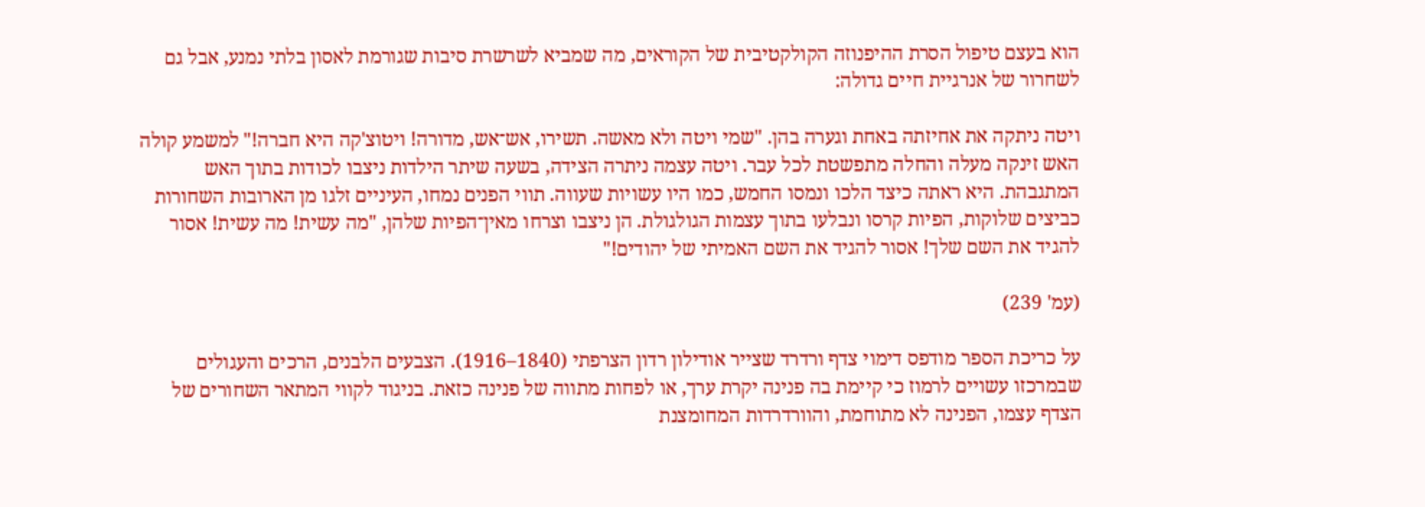הוא בעצם טיפול הסרת ההיפנוזה הקולקטיבית של הקוראים, מה שמביא לשרשרת סיבות שגורמת לאסון בלתי נמנע, אבל גם לשחרור של אנרגיית חיים גדולה:

ויטה ניתקה את אחיזתה באחת וגערה בהן. "שמי ויטה ולא מאשה. תשירו, אש־אש, מדורה! ויטוצ'קה היא חברה!" למשמע קולה האש זינקה מעלה והחלה מתפשטת לכל עבר. ויטה עצמה ניתרה הצידה, בשעה שיתר הילדות ניצבו לכודות בתוך האש המתגבהת. היא ראתה כיצד הלכו ונמסו החמש, כמו היו עשויות שעווה. תווי הפנים נמחו, העיניים זלגו מן הארובות השחורות כביצים שלוקות, הפיות קרסו ונבלעו בתוך עצמות הגולגולת. הן ניצבו וצרחו מאין־הפיות שלהן, "מה עשית! מה עשית! אסור להגיד את השם שלך! אסור להגיד את השם האמיתי של יהודים!"

(עמ' 239)

על כריכת הספר מודפס דימוי צדף ורדרד שצייר אודילון רדון הצרפתי (1840–1916). הצבעים הלבנים, הרכים והעגולים שבמרכזו עשויים לרמוז כי קיימת בה פנינה יקרת ערך, או לפחות מתווה של פנינה כזאת. בניגוד לקווי המתאר השחורים של הצדף עצמו, הפנינה לא מתוחמת, והוורדרדות המחומצנת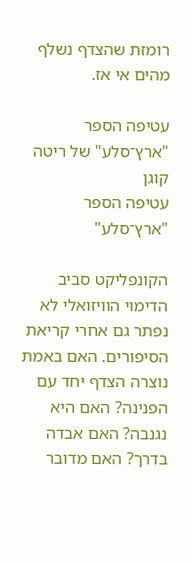רומזת שהצדף נשלף מהים אי אז.

עטיפה הספר "ארץ־סלע" של ריטה קוגן
עטיפה הספר "ארץ־סלע"

הקונפליקט סביב הדימוי הוויזואלי לא נפתר גם אחרי קריאת הסיפורים. האם באמת נוצרה הצדף יחד עם הפנינה? האם היא נגנבה? האם אבדה בדרך? האם מדובר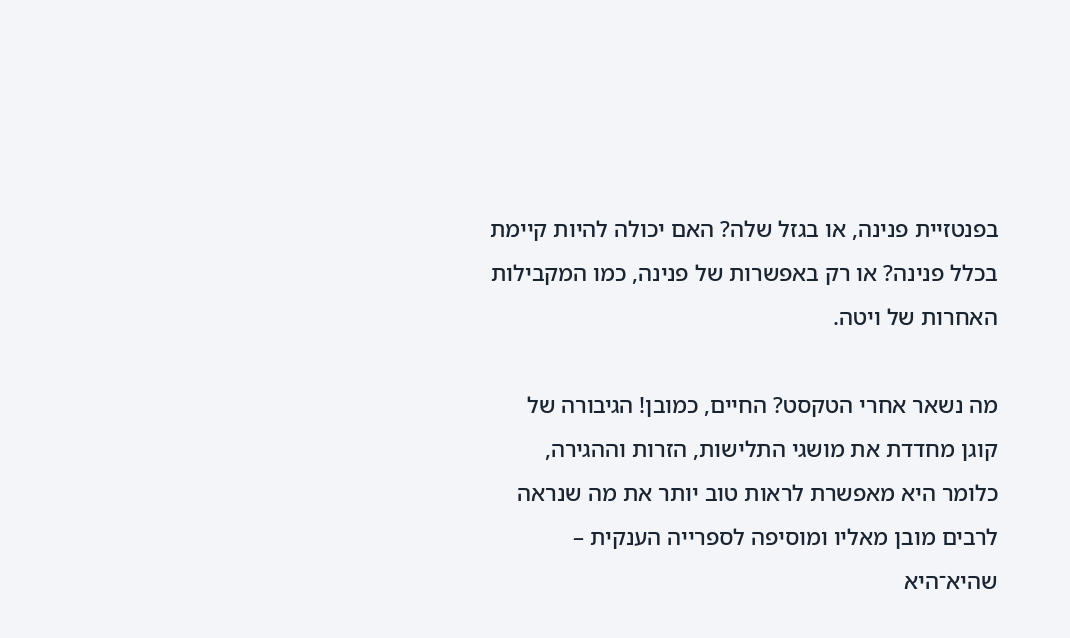בפנטזיית פנינה, או בגזל שלה? האם יכולה להיות קיימת בכלל פנינה? או רק באפשרות של פנינה, כמו המקבילות האחרות של ויטה.

מה נשאר אחרי הטקסט? החיים, כמובן! הגיבורה של קוגן מחדדת את מושגי התלישות, הזרות וההגירה, כלומר היא מאפשרת לראות טוב יותר את מה שנראה לרבים מובן מאליו ומוסיפה לספרייה הענקית – שהיא־היא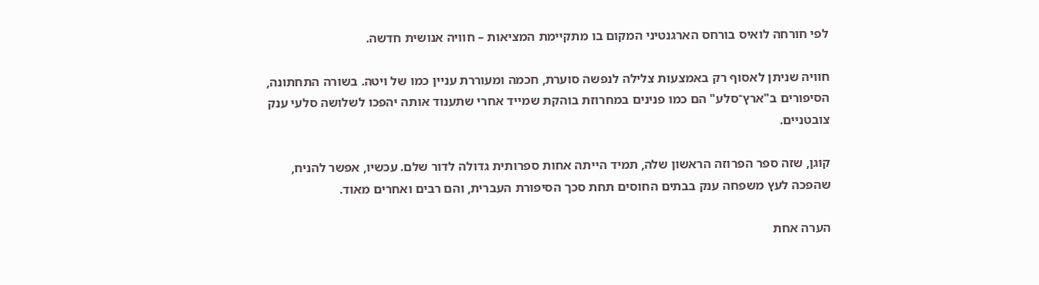לפי חורחה לואיס בורחס הארגנטיני המקום בו מתקיימת המציאות – חוויה אנושית חדשה.

חוויה שניתן לאסוף רק באמצעות צלילה לנפשה סוערת, חכמה ומעוררת עניין כמו של ויטה. בשורה התחתונה, הסיפורים ב"ארץ־סלע" הם כמו פנינים במחרוזת בוהקת שמייד אחרי שתענוד אותה יהפכו לשלושה סלעי ענק צובטניים.

קוגן, שזה ספר הפרוזה הראשון שלה, תמיד הייתה אחות ספרותית גדולה לדור שלם. עכשיו, אפשר להניח, שהפכה לעץ משפחה ענק בבתים החוסים תחת סכך הסיפורת העברית, והם רבים ואחרים מאוד.

הערה אחת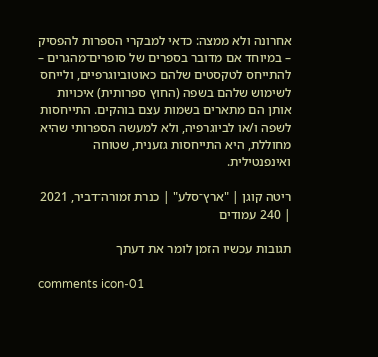אחרונה ולא ממצה: כדאי למבקרי הספרות להפסיק – במיוחד אם מדובר בספרים של סופרים־מהגרים – להתייחס לטקסטים שלהם כאוטוביוגרפיים, ולייחס לשימוש שלהם בשפה (החוץ ספרותית) איכויות אותן הם מתארים בשמות עצם בוהקים. התייחסות לשפה ו/או לביוגרפיה, ולא למעשה הספרותי שהיא מחוללת, היא התייחסות גזענית, שטוחה ואינפנטילית.

ריטה קוגן | "ארץ־סלע" | כנרת זמורה־דביר, 2021 | 240 עמודים

תגובות עכשיו הזמן לומר את דעתך

comments icon-01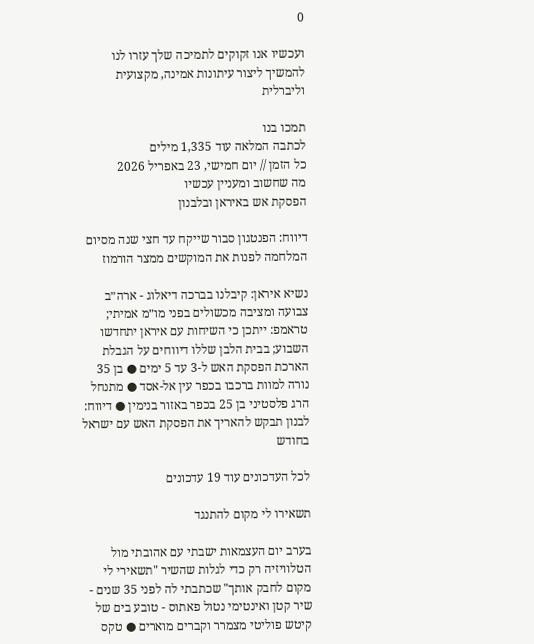0

ועכשיו אנו זקוקים לתמיכה שלך עזרו לנו להמשיך ליצור עיתונות אמינה, מקצועית וליברלית

תמכו בנו
לכתבה המלאה עוד 1,335 מילים
כל הזמן // יום חמישי, 23 באפריל 2026
מה שחשוב ומעניין עכשיו
הפסקת אש באיראן ובלבנון

דיווח: הפנטגון סבור שייקח עד חצי שנה מסיום המלחמה לפנות את המוקשים ממצר הורמוז

נשיא איראן: קיבלנו בברכה דיאלוג - ארה״ב צבועה ומציבה מכשולים בפני מו״מ אמיתי; טראמפ: ייתכן כי השיחות עם איראן יתחדשו השבוע; בבית הלבן שללו דיווחים על הגבלת הארכת הפסקת האש ל-3 עד 5 ימים ● בן 35 נורה למוות ברכבו בכפר עין אל-אסד ● מתנחל הרג פלסטיני בן 25 בכפר באזור בנימין ● דיווח: לבנון תבקש להאריך את הפסקת האש עם ישראל בחודש

לכל העדכונים עוד 19 עדכונים

תשאירו לי מקום להתנגד

בערב יום העצמאות ישבתי עם אהובתי מול הטלוויזיה רק כדי לגלות שהשיר "תשאירי לי מקום לחבק אותך" שכתבתי לה לפני 35 שנים - שיר קטן ואינטימי נטול פאתוס - טובע בים של קיטש פוליטי מצמרר וקברים מוארים ● טקס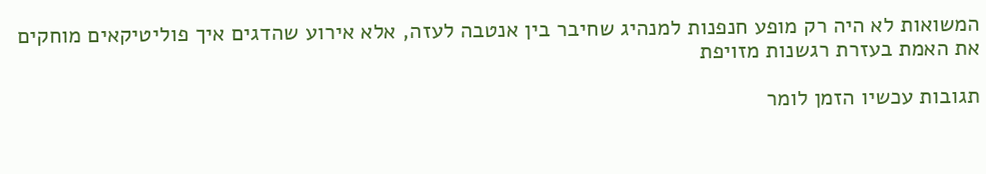המשואות לא היה רק מופע חנפנות למנהיג שחיבר בין אנטבה לעזה, אלא אירוע שהדגים איך פוליטיקאים מוחקים את האמת בעזרת רגשנות מזויפת

תגובות עכשיו הזמן לומר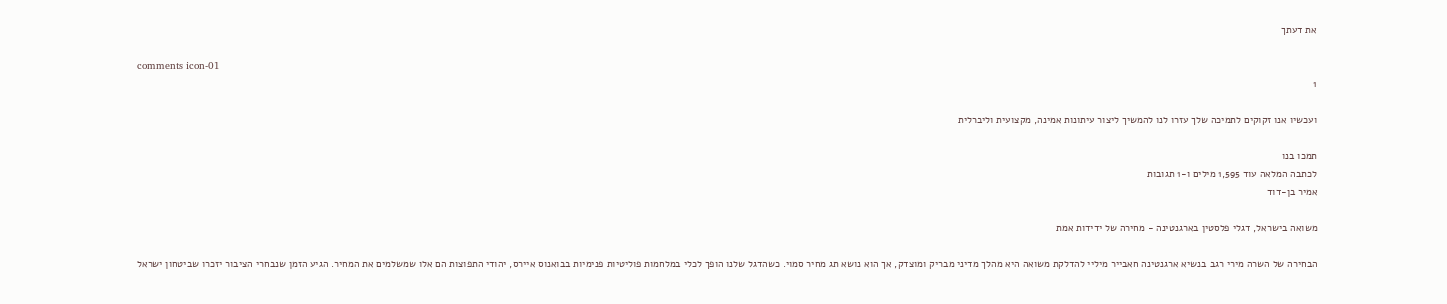את דעתך

comments icon-01
1

ועכשיו אנו זקוקים לתמיכה שלך עזרו לנו להמשיך ליצור עיתונות אמינה, מקצועית וליברלית

תמכו בנו
לכתבה המלאה עוד 1,595 מילים ו-1 תגובות
אמיר בן-דוד

משואה בישראל, דגלי פלסטין בארגנטינה - מחירה של ידידות אמת

הבחירה של השרה מירי רגב בנשיא ארגנטינה חאבייר מיליי להדלקת משואה היא מהלך מדיני מבריק ומוצדק, אך הוא נושא תג מחיר סמוי. כשהדגל שלנו הופך לכלי במלחמות פוליטיות פנימיות בבואנוס איירס, יהודי התפוצות הם אלו שמשלמים את המחיר. הגיע הזמן שנבחרי הציבור יזכרו שביטחון ישראל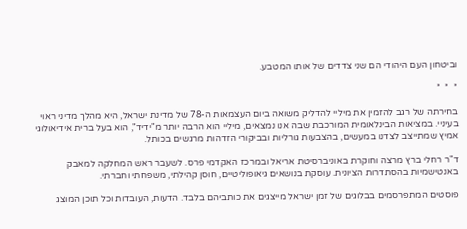וביטחון העם היהודי הם שני צדדים של אותו המטבע.

*  *  *

בחירתה של רגב להזמין את מיליי להדליק משואה ביום העצמאות ה-78 של מדינת ישראל, היא מהלך מדיני ראוי בעיניי. במציאות הבינלאומית המורכבת שבה אנו נמצאים, מיליי הוא הרבה יותר מ"ידיד", הוא בעל ברית אידיאולוגי אמיץ שמתייצב לצדנו במעשים, בהצבעות גורליות ובביקורי הזדהות מרגשים בכותל.

ד"ר רחלי ברץ מרצה וחוקרת באוניברסיטת אריאל ובמרכז האקדמי פרס. לשעבר ראש המחלקה למאבק באנטישמיות בהסתדרות הציונית. עוסקת בנושאים גיאופוליטיים, חוסן קהילתי, משפחתי וחברתי.

פוסטים המתפרסמים בבלוגים של זמן ישראל מייצגים את כותביהם בלבד. הדעות, העובדות וכל תוכן המוצג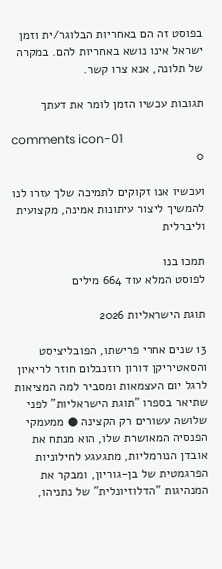בפוסט זה הם באחריות הבלוגר/ית וזמן ישראל אינו נושא באחריות להם. במקרה של תלונה, אנא צרו קשר.

תגובות עכשיו הזמן לומר את דעתך

comments icon-01
0

ועכשיו אנו זקוקים לתמיכה שלך עזרו לנו להמשיך ליצור עיתונות אמינה, מקצועית וליברלית

תמכו בנו
לפוסט המלא עוד 664 מילים

תוגת הישראליות 2026

13 שנים אחרי פרישתו, הפובליציסט והסאטיריקן דורון רוזנבלום חוזר לריאיון לרגל יום העצמאות ומסביר למה המציאות שתיאר בספרו "תוגת הישראליות" לפני שלושה עשורים רק הקצינה ● ממעמקי הפנסיה המאושרת שלו, הוא מנתח את אובדן הנורמליות, מתגעגע לחילוניות הפרגמטית של בן-גוריון, ומבקר את המנהיגות "הדלוזיונלית" של נתניהו,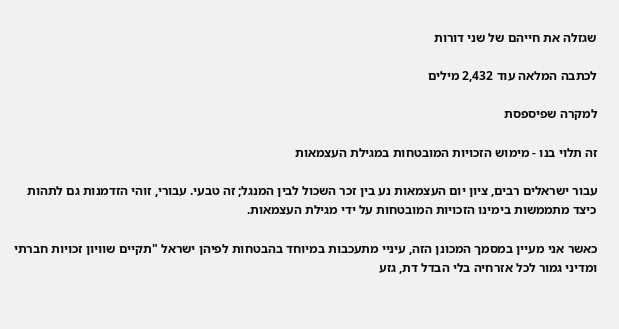שגזלה את חייהם של שני דורות

לכתבה המלאה עוד 2,432 מילים

למקרה שפיספסת

זה תלוי בנו - מימוש הזכויות המובטחות במגילת העצמאות

עבור ישראלים רבים, ציון יום העצמאות נע בין זכר השכול לבין המנגל; זה טבעי. עבורי, זוהי הזדמנות גם לתהות כיצד מתממשות בימינו הזכויות המובטחות על ידי מגילת העצמאות.

כאשר אני מעיין במסמך המכונן הזה, עיניי מתעכבות במיוחד בהבטחות לפיהן ישראל "תקיים שוויון זכויות חברתי ומדיני גמור לכל אזרחיה בלי הבדל דת, גזע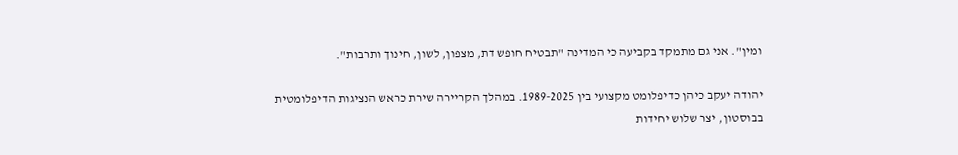ומין". אני גם מתמקד בקביעה כי המדינה "תבטיח חופש דת, מצפון, לשון, חינוך ותרבות".

יהודה יעקב כיהן כדיפלומט מקצועי בין 1989-2025. במהלך הקריירה שירת כראש הנציגות הדיפלומטית בבוסטון, יצר שלוש יחידות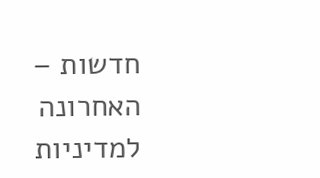חדשות – האחרונה למדיניות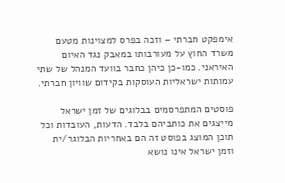אימפקט חברתי – וזכה בפרס למצוינות מטעם משרד החוץ על מעורבותו במאבק נגד האיום האיראני. כמו-כן כיהן כחבר בוועד המנהל של שתי עמותות ישראליות העוסקות בקידום שוויון חברתי.

פוסטים המתפרסמים בבלוגים של זמן ישראל מייצגים את כותביהם בלבד. הדעות, העובדות וכל תוכן המוצג בפוסט זה הם באחריות הבלוגר/ית וזמן ישראל אינו נושא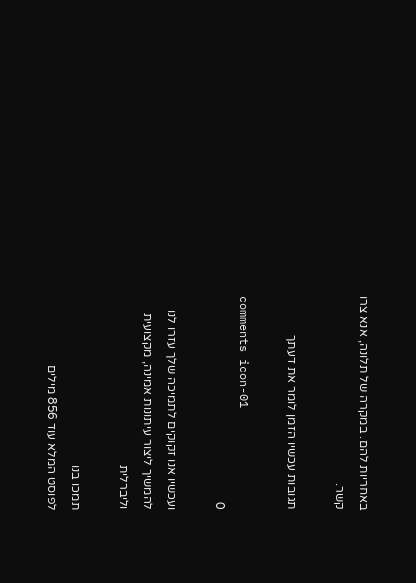באחריות להם. במקרה של תלונה, אנא צרו קשר.

תגובות עכשיו הזמן לומר את דעתך

comments icon-01
0

ועכשיו אנו זקוקים לתמיכה שלך עזרו לנו להמשיך ליצור עיתונות אמינה, מקצועית וליברלית

תמכו בנו
לפוסט המלא עוד 856 מילים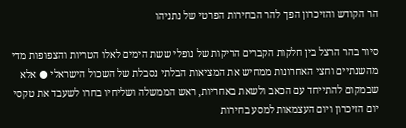הר הקודש והזיכרון הפך להר הבחירות הפרטי של נתניהו

סיור בהר הרצל בין חלקות הקברים הריקות של נופלי ששת הימים לאלו הטריות והצפופות מדי מהשנתיים וחצי האחרונות ממחיש את המציאות הבלתי נסבלת של השכול הישראלי ● אלא שבמקום להתייחד עם הכאב ולשאת באחריות, ראש הממשלה ושליחיו בחרו לשעבד את טקסי יום הזיכרון ויום העצמאות למסע בחירות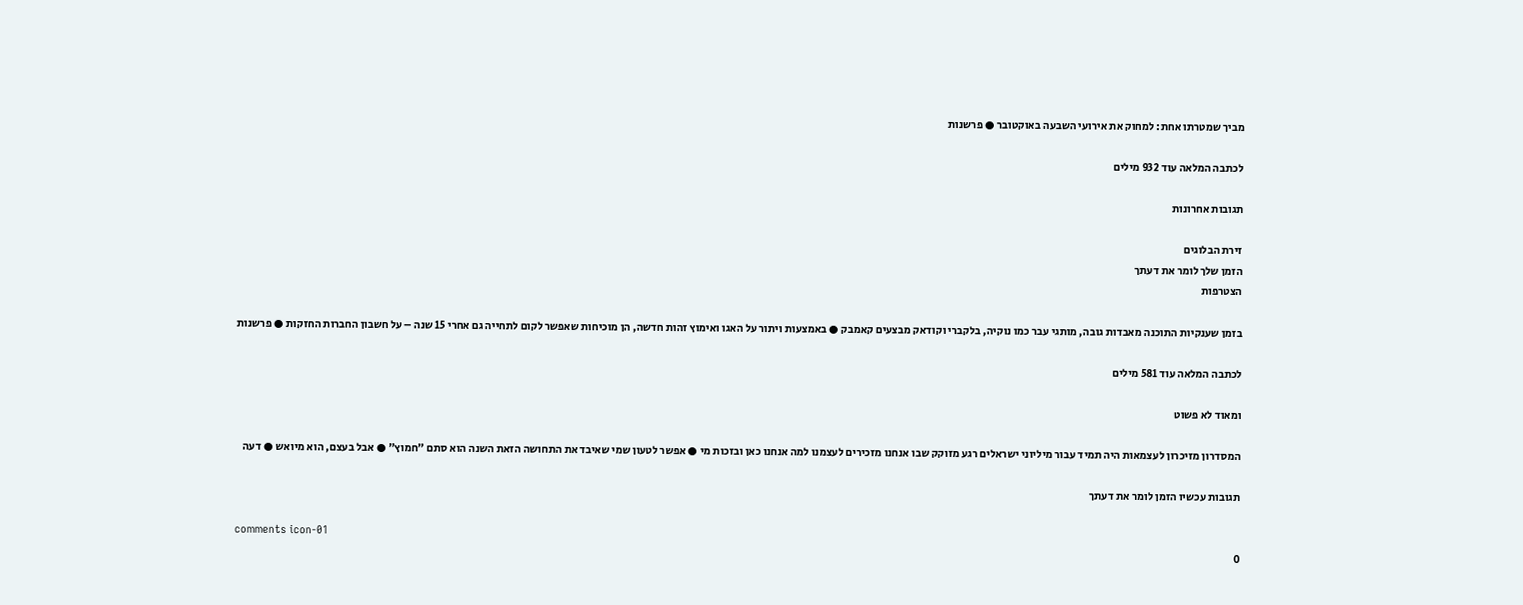מביך שמטרתו אחת: למחוק את אירועי השבעה באוקטובר ● פרשנות

לכתבה המלאה עוד 932 מילים

תגובות אחרונות

זירת הבלוגים
הזמן שלך לומר את דעתך
הצטרפות

בזמן שענקיות התוכנה מאבדות גובה, מותגי עבר כמו נוקיה, בלקברי וקודאק מבצעים קאמבק ● באמצעות ויתור על האגו ואימוץ זהות חדשה, הן מוכיחות שאפשר לקום לתחייה גם אחרי 15 שנה – על חשבון החברות החזקות ● פרשנות

לכתבה המלאה עוד 581 מילים

ומאוד לא פשוט

המסדרון מזיכרון לעצמאות היה תמיד עבור מיליוני ישראלים רגע מזוקק שבו אנחנו מזכירים לעצמנו למה אנחנו כאן ובזכות מי ● אפשר לטעון שמי שאיבד את התחושה הזאת השנה הוא סתם "חמוץ" ● אבל בעצם, הוא מיואש ● דעה

תגובות עכשיו הזמן לומר את דעתך

comments icon-01
0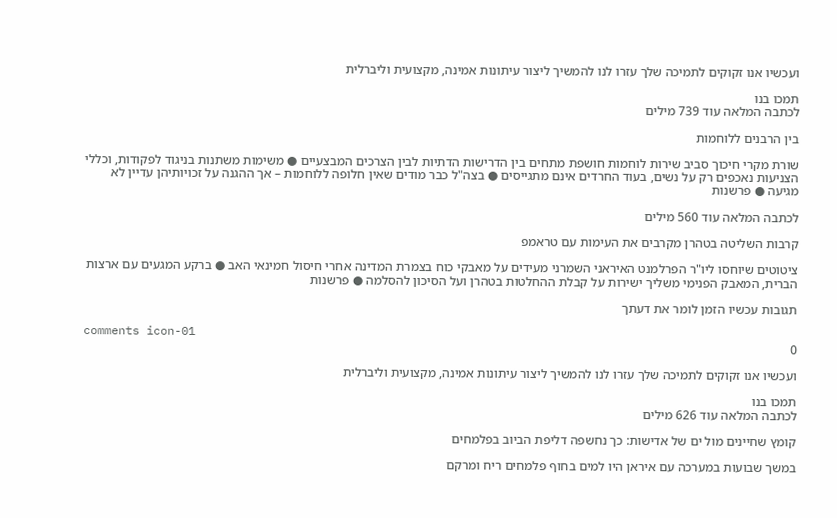ועכשיו אנו זקוקים לתמיכה שלך עזרו לנו להמשיך ליצור עיתונות אמינה, מקצועית וליברלית

תמכו בנו
לכתבה המלאה עוד 739 מילים

בין הרבנים ללוחמות

שורת מקרי חיכוך סביב שירות לוחמות חושפת מתחים בין הדרישות הדתיות לבין הצרכים המבצעיים ● משימות משתנות בניגוד לפקודות, וכללי הצניעות נאכפים רק על נשים, בעוד החרדים אינם מתגייסים ● בצה"ל כבר מודים שאין חלופה ללוחמות – אך ההגנה על זכויותיהן עדיין לא מגיעה ● פרשנות

לכתבה המלאה עוד 560 מילים

קרבות השליטה בטהרן מקרבים את העימות עם טראמפ

ציטוטים שיוחסו ליו"ר הפרלמנט האיראני השמרני מעידים על מאבקי כוח בצמרת המדינה אחרי חיסול חמינאי האב ● ברקע המגעים עם ארצות הברית, המאבק הפנימי משליך ישירות על קבלת ההחלטות בטהרן ועל הסיכון להסלמה ● פרשנות

תגובות עכשיו הזמן לומר את דעתך

comments icon-01
0

ועכשיו אנו זקוקים לתמיכה שלך עזרו לנו להמשיך ליצור עיתונות אמינה, מקצועית וליברלית

תמכו בנו
לכתבה המלאה עוד 626 מילים

קומץ שחיינים מול ים של אדישות: כך נחשפה דליפת הביוב בפלמחים

במשך שבועות במערכה עם איראן היו למים בחוף פלמחים ריח ומרקם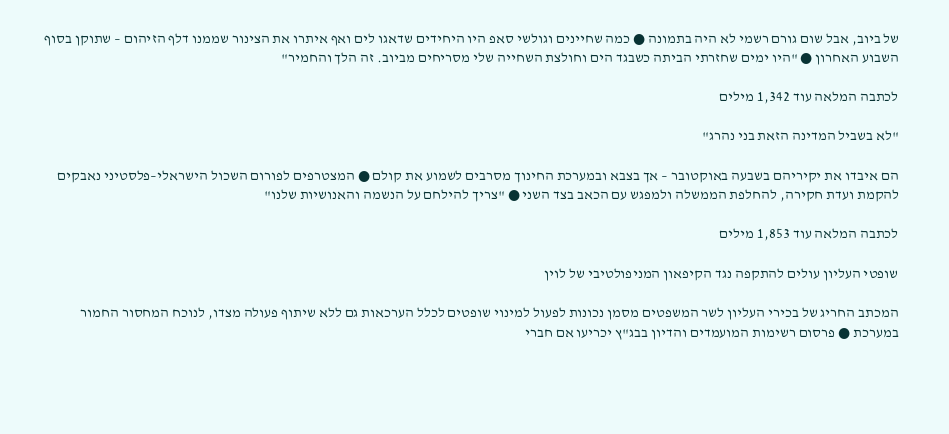של ביוב, אבל שום גורם רשמי לא היה בתמונה ● כמה שחיינים וגולשי סאפ היו היחידים שדאגו לים ואף איתרו את הצינור שממנו דלף הזיהום – שתוקן בסוף השבוע האחרון ● "היו ימים שחזרתי הביתה כשבגד הים וחולצת השחייה שלי מסריחים מביוב. זה הלך והחמיר"

לכתבה המלאה עוד 1,342 מילים

"לא בשביל המדינה הזאת בני נהרג"

הם איבדו את יקיריהם בשבעה באוקטובר – אך בצבא ובמערכת החינוך מסרבים לשמוע את קולם ● המצטרפים לפורום השכול הישראלי–פלסטיני נאבקים להקמת ועדת חקירה, להחלפת הממשלה ולמפגש עם הכאב בצד השני ● "צריך להילחם על הנשמה והאנושיות שלנו"

לכתבה המלאה עוד 1,853 מילים

שופטי העליון עולים להתקפה נגד הקיפאון המניפולטיבי של לוין

המכתב החריג של בכירי העליון לשר המשפטים מסמן נכונות לפעול למינוי שופטים לכלל הערכאות גם ללא שיתוף פעולה מצדו, לנוכח המחסור החמור במערכת ● פרסום רשימות המועמדים והדיון בבג"ץ יכריעו אם חברי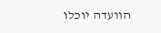הוועדה יוכלו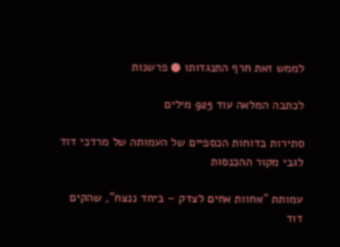לממש זאת חרף התנגדותו ● פרשנות

לכתבה המלאה עוד 925 מילים

סתירות בדוחות הכספיים של העמותה של מרדכי דוד לגבי מקור ההכנסות

עמותת "אחוות אחים לצדק – ביחד ננצח", שהקים דוד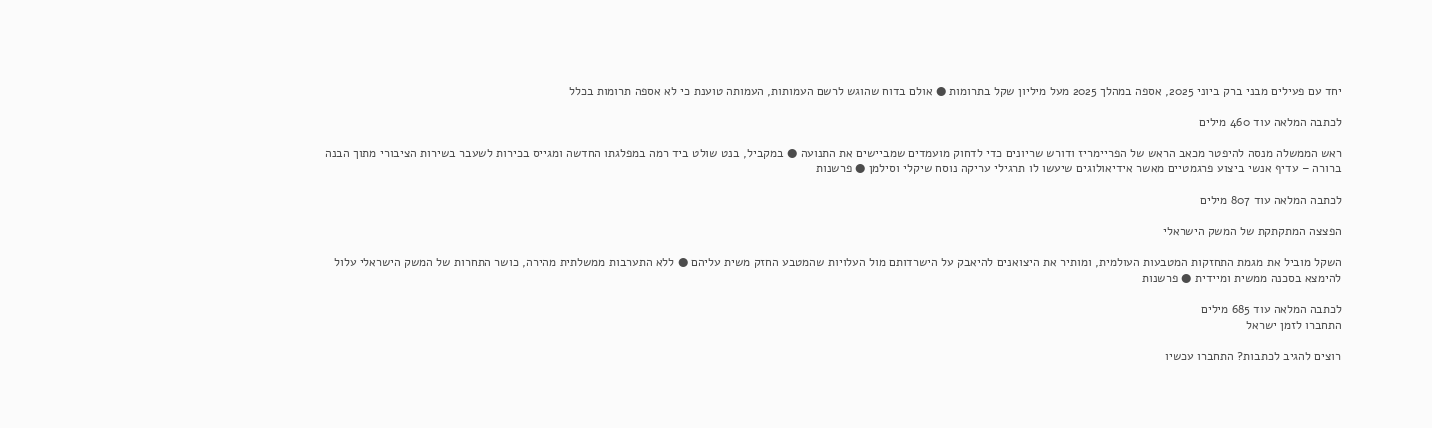יחד עם פעילים מבני ברק ביוני 2025, אספה במהלך 2025 מעל מיליון שקל בתרומות ● אולם בדוח שהוגש לרשם העמותות, העמותה טוענת כי לא אספה תרומות בכלל

לכתבה המלאה עוד 460 מילים

ראש הממשלה מנסה להיפטר מכאב הראש של הפריימריז ודורש שריונים כדי לדחוק מועמדים שמביישים את התנועה ● במקביל, בנט שולט ביד רמה במפלגתו החדשה ומגייס בכירות לשעבר בשירות הציבורי מתוך הבנה ברורה – עדיף אנשי ביצוע פרגמטיים מאשר אידיאולוגים שיעשו לו תרגילי עריקה נוסח שיקלי וסילמן ● פרשנות

לכתבה המלאה עוד 807 מילים

הפצצה המתקתקת של המשק הישראלי

השקל מוביל את מגמת התחזקות המטבעות העולמית, ומותיר את היצואנים להיאבק על הישרדותם מול העלויות שהמטבע החזק משית עליהם ● ללא התערבות ממשלתית מהירה, כושר התחרות של המשק הישראלי עלול להימצא בסכנה ממשית ומיידית ● פרשנות

לכתבה המלאה עוד 685 מילים
התחברו לזמן ישראל

רוצים להגיב לכתבות? התחברו עכשיו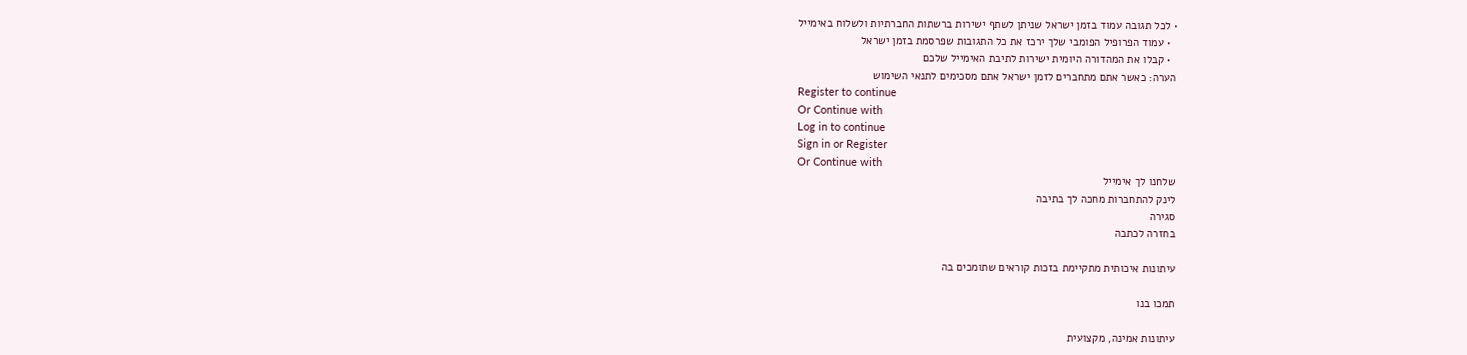• לכל תגובה עמוד בזמן ישראל שניתן לשתף ישירות ברשתות החברתיות ולשלוח באימייל
  • עמוד הפרופיל הפומבי שלך ירכז את כל התגובות שפרסמת בזמן ישראל
  • קבלו את המהדורה היומית ישירות לתיבת האימייל שלכם
הערה: כאשר אתם מתחברים לזמן ישראל אתם מסכימים לתנאי השימוש
Register to continue
Or Continue with
Log in to continue
Sign in or Register
Or Continue with
שלחנו לך אימייל
לינק להתחברות מחכה לך בתיבה
סגירה
בחזרה לכתבה

עיתונות איכותית מתקיימת בזכות קוראים שתומכים בה

תמכו בנו

עיתונות אמינה, מקצועית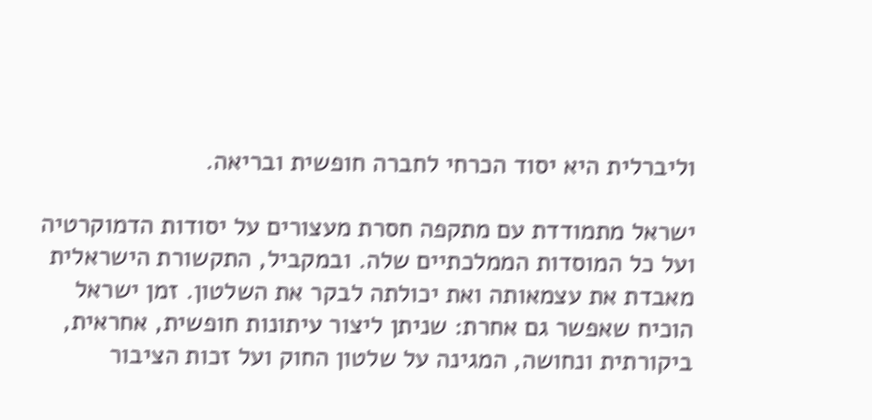וליברלית היא יסוד הכרחי לחברה חופשית ובריאה.

ישראל מתמודדת עם מתקפה חסרת מעצורים על יסודות הדמוקרטיה ועל כל המוסדות הממלכתיים שלה. ובמקביל, התקשורת הישראלית מאבדת את עצמאותה ואת יכולתה לבקר את השלטון. זמן ישראל הוכיח שאפשר גם אחרת: שניתן ליצור עיתונות חופשית, אחראית, ביקורתית ונחושה, המגינה על שלטון החוק ועל זכות הציבור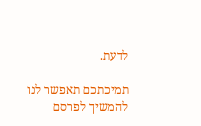לדעת.

תמיכתכם תאפשר לנו להמשיך לפרסם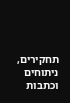תחקירים, ניתוחים וכתבות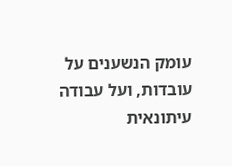עומק הנשענים על עובדות, ועל עבודה עיתונאית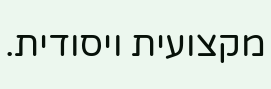מקצועית ויסודית.